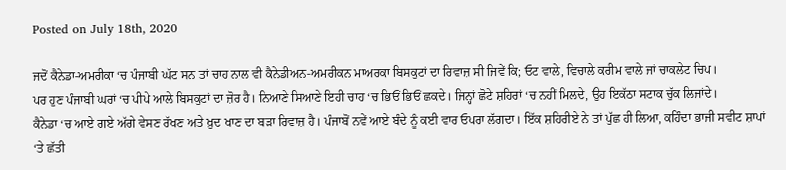Posted on July 18th, 2020

ਜਦੋਂ ਕੈਨੇਡਾ-ਅਮਰੀਕਾ ‘ਚ ਪੰਜਾਬੀ ਘੱਟ ਸਨ ਤਾਂ ਚਾਹ ਨਾਲ ਵੀ ਕੈਨੇਡੀਅਨ-ਅਮਰੀਕਨ ਮਾਅਰਕਾ ਬਿਸਕੁਟਾਂ ਦਾ ਰਿਵਾਜ਼ ਸੀ ਜਿਵੇਂ ਕਿ; ਓਟ ਵਾਲੇ, ਵਿਚਾਲੇ ਕਰੀਮ ਵਾਲੇ ਜਾਂ ਚਾਕਲੇਟ ਚਿਪ।
ਪਰ ਹੁਣ ਪੰਜਾਬੀ ਘਰਾਂ ‘ਚ ਪੀਪੇ ਆਲੇ ਬਿਸਕੁਟਾਂ ਦਾ ਜ਼ੋਰ ਹੈ। ਨਿਆਣੇ ਸਿਆਣੇ ਇਹੀ ਚਾਹ ‘ਚ ਭਿਓਂ ਭਿਓਂ ਛਕਦੇ। ਜਿਨ੍ਹਾਂ ਛੋਟੇ ਸ਼ਹਿਰਾਂ ‘ਚ ਨਹੀਂ ਮਿਲਦੇ, ਉਹ ਇਕੱਠਾ ਸਟਾਕ ਚੁੱਕ ਲਿਜਾਂਦੇ।
ਕੈਨੇਡਾ ‘ਚ ਆਏ ਗਏ ਅੱਗੇ ਵੇਸਣ ਰੱਖਣ ਅਤੇ ਖ਼ੁਦ ਖਾਣ ਦਾ ਬੜਾ ਰਿਵਾਜ਼ ਹੈ। ਪੰਜਾਬੋਂ ਨਵੇਂ ਆਏ ਬੰਦੇ ਨੂੰ ਕਈ ਵਾਰ ਓਪਰਾ ਲੱਗਦਾ। ਇੱਕ ਸ਼ਹਿਰੀਏ ਨੇ ਤਾਂ ਪੁੱਛ ਹੀ ਲਿਆ, ਕਹਿੰਦਾ ਭਾਜੀ ਸਵੀਟ ਸ਼ਾਪਾਂ ‘ਤੇ ਛੱਤੀ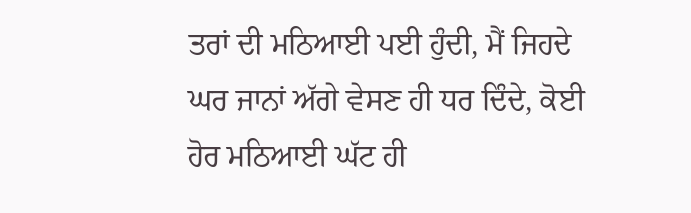ਤਰਾਂ ਦੀ ਮਠਿਆਈ ਪਈ ਹੁੰਦੀ, ਮੈਂ ਜਿਹਦੇ ਘਰ ਜਾਨਾਂ ਅੱਗੇ ਵੇਸਣ ਹੀ ਧਰ ਦਿੰਦੇ, ਕੋਈ ਹੋਰ ਮਠਿਆਈ ਘੱਟ ਹੀ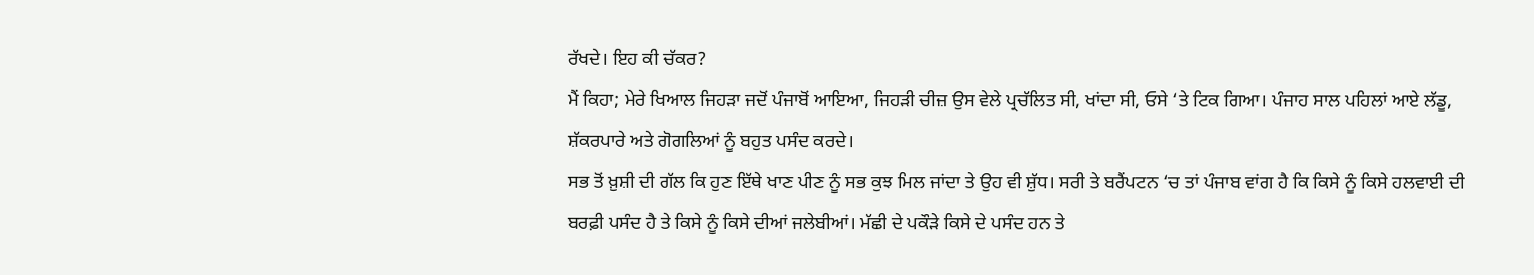ਰੱਖਦੇ। ਇਹ ਕੀ ਚੱਕਰ?
ਮੈਂ ਕਿਹਾ; ਮੇਰੇ ਖਿਆਲ ਜਿਹੜਾ ਜਦੋਂ ਪੰਜਾਬੋਂ ਆਇਆ, ਜਿਹੜੀ ਚੀਜ਼ ਉਸ ਵੇਲੇ ਪ੍ਰਚੱਲਿਤ ਸੀ, ਖਾਂਦਾ ਸੀ, ਓਸੇ ‘ਤੇ ਟਿਕ ਗਿਆ। ਪੰਜਾਹ ਸਾਲ ਪਹਿਲਾਂ ਆਏ ਲੱਡੂ, ਸ਼ੱਕਰਪਾਰੇ ਅਤੇ ਗੋਗਲਿਆਂ ਨੂੰ ਬਹੁਤ ਪਸੰਦ ਕਰਦੇ।
ਸਭ ਤੋਂ ਖ਼ੁਸ਼ੀ ਦੀ ਗੱਲ ਕਿ ਹੁਣ ਇੱਥੇ ਖਾਣ ਪੀਣ ਨੂੰ ਸਭ ਕੁਝ ਮਿਲ ਜਾਂਦਾ ਤੇ ਉਹ ਵੀ ਸ਼ੁੱਧ। ਸਰੀ ਤੇ ਬਰੈਂਪਟਨ ‘ਚ ਤਾਂ ਪੰਜਾਬ ਵਾਂਗ ਹੈ ਕਿ ਕਿਸੇ ਨੂੰ ਕਿਸੇ ਹਲਵਾਈ ਦੀ ਬਰਫ਼ੀ ਪਸੰਦ ਹੈ ਤੇ ਕਿਸੇ ਨੂੰ ਕਿਸੇ ਦੀਆਂ ਜਲੇਬੀਆਂ। ਮੱਛੀ ਦੇ ਪਕੌੜੇ ਕਿਸੇ ਦੇ ਪਸੰਦ ਹਨ ਤੇ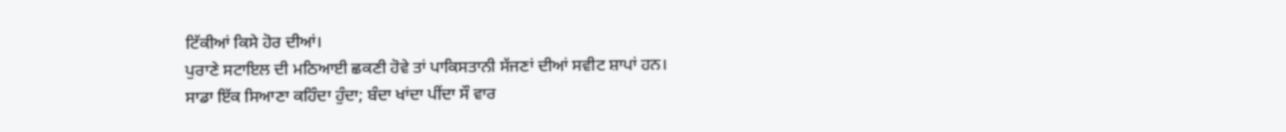ਟਿੱਕੀਆਂ ਕਿਸੇ ਹੋਰ ਦੀਆਂ।
ਪੁਰਾਣੇ ਸਟਾਇਲ ਦੀ ਮਠਿਆਈ ਛਕਣੀ ਹੋਵੇ ਤਾਂ ਪਾਕਿਸਤਾਨੀ ਸੱਜਣਾਂ ਦੀਆਂ ਸਵੀਟ ਸ਼ਾਪਾਂ ਹਨ।
ਸਾਡਾ ਇੱਕ ਸਿਆਣਾ ਕਹਿੰਦਾ ਹੁੰਦਾ; ਬੰਦਾ ਖਾਂਦਾ ਪੀਂਦਾ ਸੌ ਵਾਰ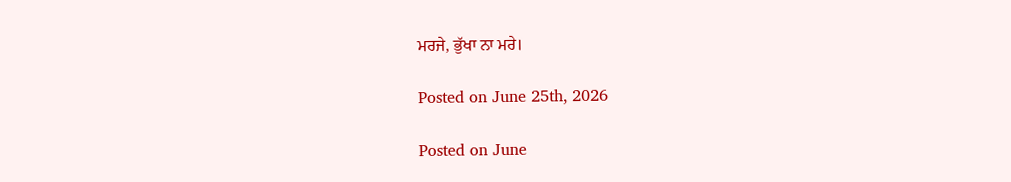ਮਰਜੇ, ਭੁੱਖਾ ਨਾ ਮਰੇ।

Posted on June 25th, 2026

Posted on June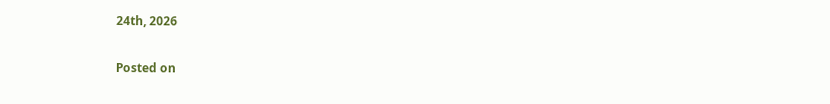24th, 2026

Posted on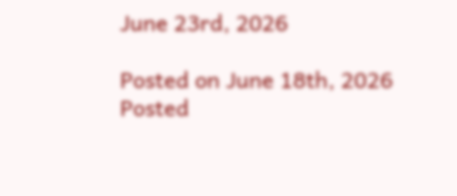June 23rd, 2026

Posted on June 18th, 2026
Posted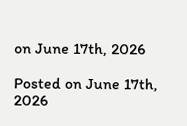on June 17th, 2026

Posted on June 17th, 2026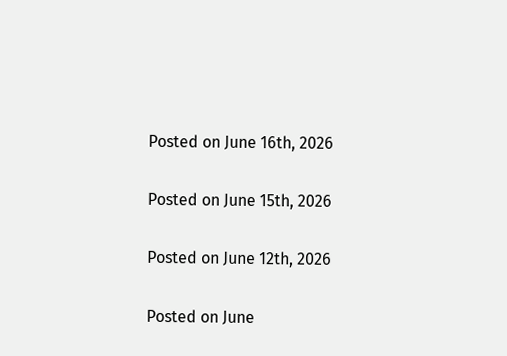Posted on June 16th, 2026

Posted on June 15th, 2026

Posted on June 12th, 2026

Posted on June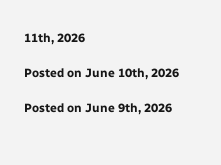11th, 2026

Posted on June 10th, 2026

Posted on June 9th, 2026